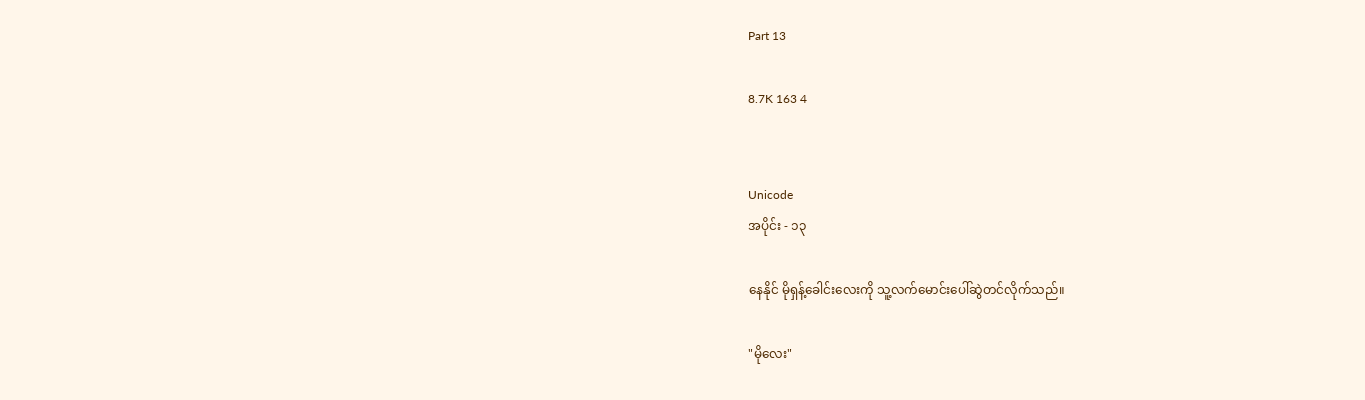Part 13

8.7K 163 4


Unicode
အပိုင်း - ၁၃

နေနိုင် မိုရှန့်ခေါင်းလေးကို သူ့လက်မောင်းပေါ်ဆွဲတင်လိုက်သည်။

"မိုလေး"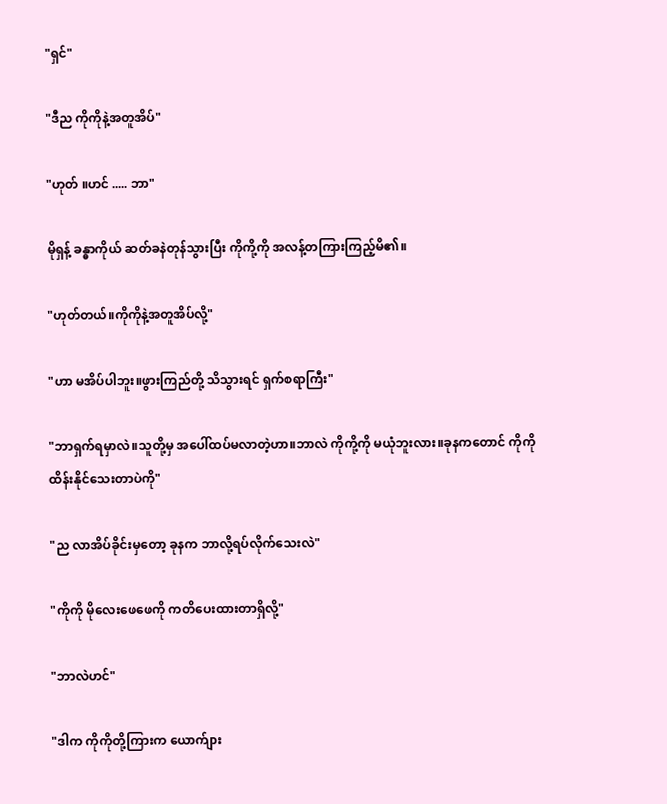"ရှင်"

"ဒီည ကိုကိုနဲ့အတူအိပ်"

"ဟုတ် ။ဟင် ..... ဘာ"

မိုရှန့် ခန္ဓာကိုယ် ဆတ်ခနဲတုန်သွားပြီး ကိုကို့ကို အလန့်တကြားကြည့်မိ၏။

"ဟုတ်တယ်။ကိုကိုနဲ့အတူအိပ်လို့"

"ဟာ မအိပ်ပါဘူး။ဖွားကြည်တို့ သိသွားရင် ရှက်စရာကြီး"

"ဘာရှက်ရမှာလဲ။သူတို့မှ အပေါ်ထပ်မလာတဲ့ဟာ။ဘာလဲ ကိုကို့ကို မယုံဘူးလား။ခုနကတောင် ကိုကို ထိန်းနိုင်သေးတာပဲကို"

"ည လာအိပ်ခိုင်းမှတော့ ခုနက ဘာလို့ရပ်လိုက်သေးလဲ"

"ကိုကို မိုလေးဖေဖေကို ကတိပေးထားတာရှိလို့"

"ဘာလဲဟင်"

"ဒါက ကိုကိုတို့ကြားက ယောက်ျား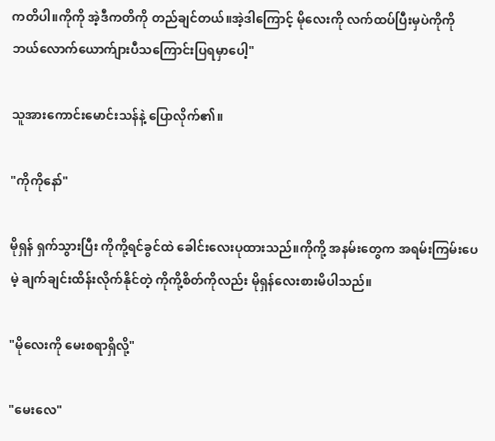ကတိပါ။ကိုကို အဲ့ဒီကတိကို တည်ချင်တယ်။အဲ့ဒါကြောင့် မိုလေးကို လက်ထပ်ပြီးမှပဲကိုကို ဘယ်လောက်ယောက်ျားပီသကြောင်းပြရမှာပေါ့"

သူအားကောင်းမောင်းသန်နဲ့ ပြောလိုက်၏။

"ကိုကိုနော်"

မိုရှန် ရှက်သွားပြီး ကိုကို့ရင်ခွင်ထဲ ခေါင်းလေးပုထားသည်။ကိုကို့ အနမ်းတွေက အရမ်းကြမ်းပေမဲ့ ချက်ချင်းထိန်းလိုက်နိုင်တဲ့ ကိုကို့စိတ်ကိုလည်း မိုရှန်လေးစားမိပါသည်။

"မိုလေးကို မေးစရာရှိလို့"

"မေးလေ"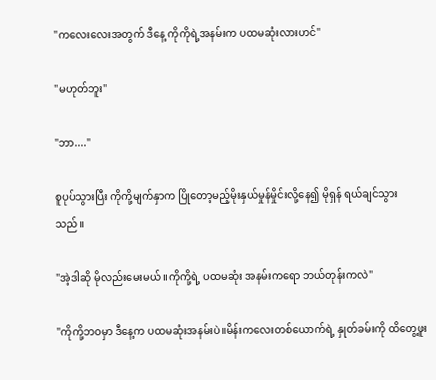"ကလေးလေးအတွက် ဒီနေ့ ကိုကိုရဲ့အနမ်းက ပထမဆုံးလားဟင်"

"မဟုတ်ဘူး"

"ဘာ...."

စူပုပ်သွားပြီး ကိုကို့မျက်နှာက ပြိုတော့မည့်မိုးနှယ်မှုန်မှိုင်းလို့နေ၍ မိုရှန် ရယ်ချင်သွားသည်။

"အဲ့ဒါဆို မိုလည်းမေးမယ်။ကိုကို့ရဲ့ ပထမဆုံး အနမ်းကရော ဘယ်တုန်းကလဲ"

"ကိုကို့ဘဝမှာ ဒီနေ့က ပထမဆုံးအနမ်းပဲ။မိန်းကလေးတစ်ယောက်ရဲ့ နှုတ်ခမ်းကို ထိတွေ့ဖူး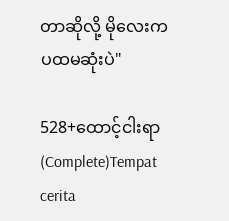တာဆိုလို့ မိုလေးက ပထမဆုံးပဲ"

528+ထောင့်ငါးရာ (Complete)Tempat cerita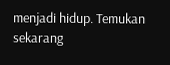menjadi hidup. Temukan sekarang